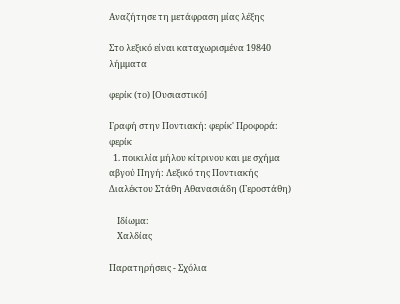Αναζήτησε τη μετάφραση μίας λέξης

Στο λεξικό είναι καταχωρισμένα 19840 λήμματα

φερίκ (το) [Ουσιαστικό]

Γραφή στην Ποντιακή: φερίκ' Προφορά: φερίκ
  1. ποικιλία μήλου κίτρινου και με σχήμα αβγού Πηγή: Λεξικό της Ποντιακής Διαλέκτου Στάθη Αθανασιάδη (Γεροστάθη)

    Ιδίωμα:
    Χαλδίας

Παρατηρήσεις - Σχόλια